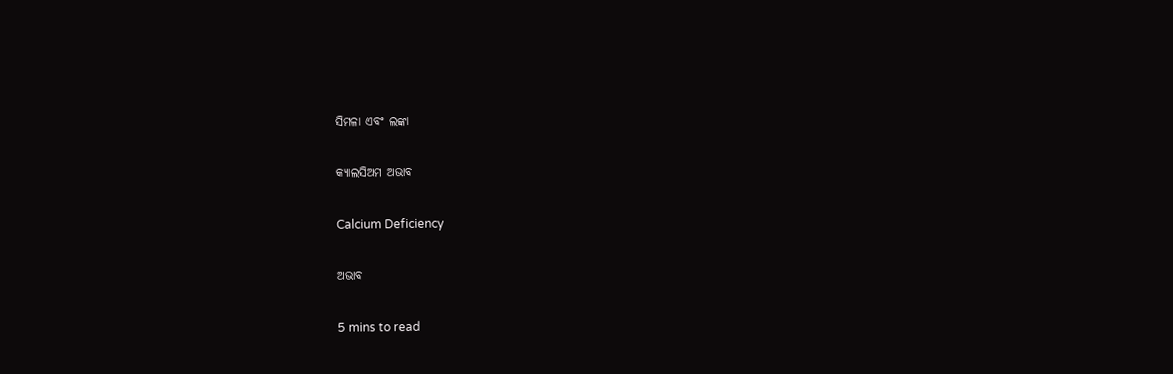ସିମଳା ଏବଂ ଲଙ୍କା

କ୍ୟାଲସିଅମ ଅଭାବ

Calcium Deficiency

ଅଭାବ

5 mins to read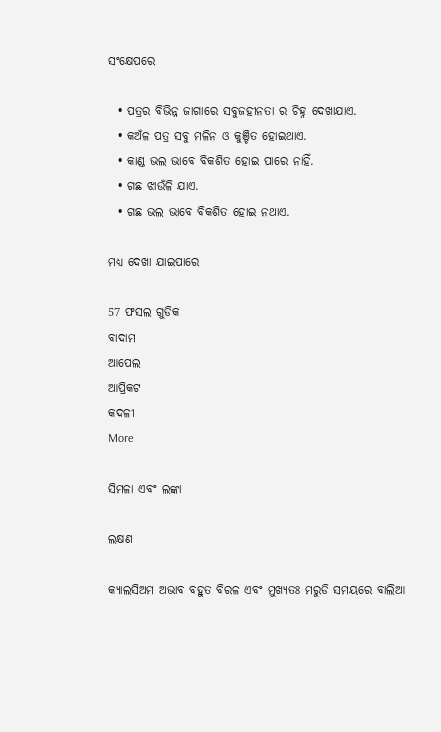ସଂକ୍ଷେପରେ

  • ପତ୍ରର ବିଭିନ୍ନ ଜାଗାରେ ସବୁଜହୀନତା ର ଚିହ୍ନ ଦେଖାଯାଏ.
  • କଅଁଳ ପତ୍ର ସବୁ ମଳିନ ଓ କୁଞ୍ଚିତ ହୋଇଥାଏ.
  • କାଣ୍ଡ ଭଲ ଭାବେ ବିକଶିତ ହୋଇ ପାରେ ନାହିଁ.
  • ଗଛ ଝାଉଁଳି ଯାଏ.
  • ଗଛ ଭଲ ଭାବେ ବିକଶିତ ହୋଇ ନଥାଏ.

ମଧ୍ୟ ଦେଖା ଯାଇପାରେ

57 ଫସଲ ଗୁଡିକ
ବାଦାମ
ଆପେଲ
ଆପ୍ରିକଟ
କଦଳୀ
More

ସିମଳା ଏବଂ ଲଙ୍କା

ଲକ୍ଷଣ

କ୍ୟାଲସିଅମ ଅଭାବ ବହୁତ ବିରଳ ଏବଂ ମୁଖ୍ୟତଃ ମରୁଡି ସମୟରେ ବାଲିଆ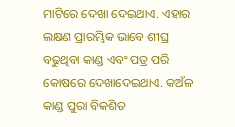ମାଟିରେ ଦେଖା ଦେଇଥାଏ. ଏହାର ଲକ୍ଷଣ ପ୍ରାରମ୍ଭିକ ଭାବେ ଶୀଘ୍ର ବଢୁଥିବା କାଣ୍ଡ ଏବଂ ପତ୍ର ପରି କୋଷରେ ଦେଖାଦେଇଥାଏ. କଅଁଳ କାଣ୍ଡ ପୁରା ବିକଶିତ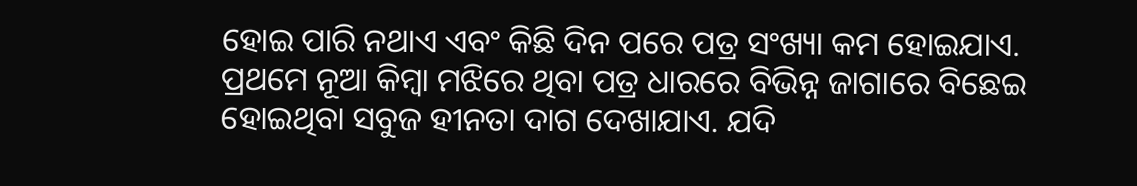ହୋଇ ପାରି ନଥାଏ ଏବଂ କିଛି ଦିନ ପରେ ପତ୍ର ସଂଖ୍ୟା କମ ହୋଇଯାଏ. ପ୍ରଥମେ ନୂଆ କିମ୍ବା ମଝିରେ ଥିବା ପତ୍ର ଧାରରେ ବିଭିନ୍ନ ଜାଗାରେ ବିଛେଇ ହୋଇଥିବା ସବୁଜ ହୀନତା ଦାଗ ଦେଖାଯାଏ. ଯଦି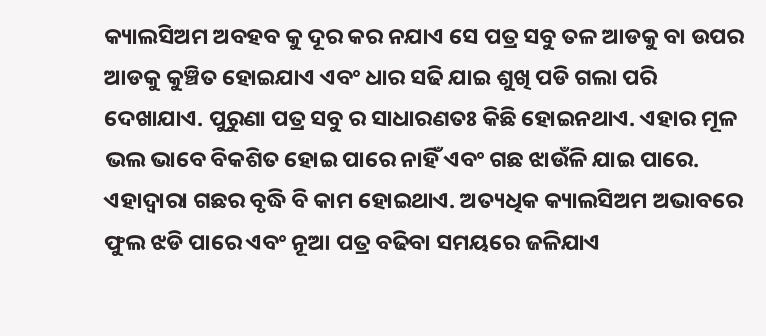କ୍ୟାଲସିଅମ ଅବହବ କୁ ଦୂର କର ନଯାଏ ସେ ପତ୍ର ସବୁ ତଳ ଆଡକୁ ବା ଉପର ଆଡକୁ କୁଞ୍ଚିତ ହୋଇଯାଏ ଏବଂ ଧାର ସଢି ଯାଇ ଶୁଖି ପଡି ଗଲା ପରି ଦେଖାଯାଏ. ପୁରୁଣା ପତ୍ର ସବୁ ର ସାଧାରଣତଃ କିଛି ହୋଇନଥାଏ. ଏହାର ମୂଳ ଭଲ ଭାବେ ବିକଶିତ ହୋଇ ପାରେ ନାହିଁ ଏବଂ ଗଛ ଝାଉଁଳି ଯାଇ ପାରେ. ଏହାଦ୍ୱାରା ଗଛର ବୃଦ୍ଧି ବି କାମ ହୋଇଥାଏ. ଅତ୍ୟଧିକ କ୍ୟାଲସିଅମ ଅଭାବରେ ଫୁଲ ଝଡି ପାରେ ଏବଂ ନୂଆ ପତ୍ର ବଢିବା ସମୟରେ ଜଳିଯାଏ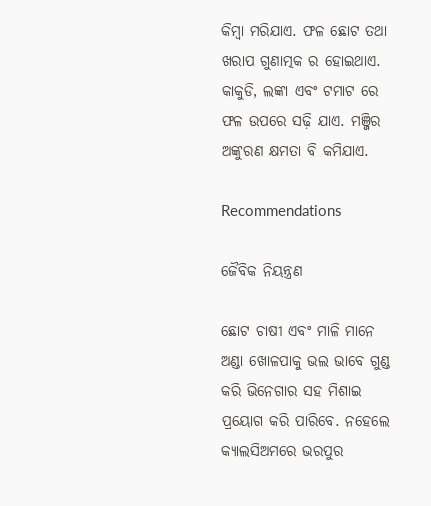କିମ୍ବା ମରିଯାଏ. ଫଳ ଛୋଟ ତଥା ଖରାପ ଗୁଣାତ୍ମକ ର ହୋଇଥାଏ. କାକୁଡି, ଲଙ୍କା ଏବଂ ଟମାଟ ରେ ଫଳ ଉପରେ ସଢ଼ି ଯାଏ. ମଞ୍ଜିର ଅଙ୍କୁରଣ କ୍ଷମତା ବି କମିଯାଏ.

Recommendations

ଜୈବିକ ନିୟନ୍ତ୍ରଣ

ଛୋଟ ଚାଷୀ ଏବଂ ମାଳି ମାନେ ଅଣ୍ଡା ଖୋଳପାକୁ ଭଲ ଭାବେ ଗୁଣ୍ଡ କରି ଭିନେଗାର ସହ ମିଶାଇ ପ୍ରୟୋଗ କରି ପାରିବେ. ନହେଲେ କ୍ୟାଲସିଅମରେ ଭରପୁର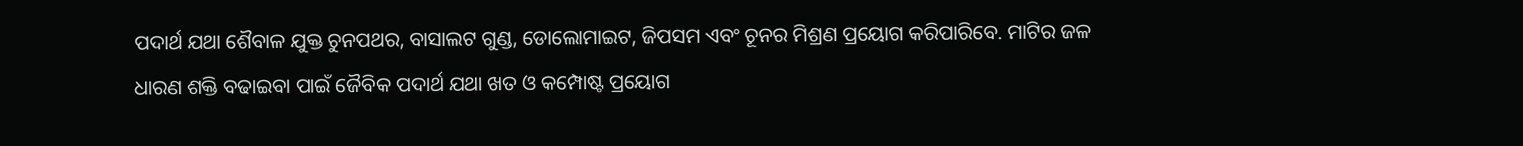ପଦାର୍ଥ ଯଥା ଶୈବାଳ ଯୁକ୍ତ ଚୁନପଥର, ବାସାଲଟ ଗୁଣ୍ଡ, ଡୋଲୋମାଇଟ, ଜିପସମ ଏବଂ ଚୂନର ମିଶ୍ରଣ ପ୍ରୟୋଗ କରିପାରିବେ. ମାଟିର ଜଳ ଧାରଣ ଶକ୍ତି ବଢାଇବା ପାଇଁ ଜୈବିକ ପଦାର୍ଥ ଯଥା ଖତ ଓ କମ୍ପୋଷ୍ଟ ପ୍ରୟୋଗ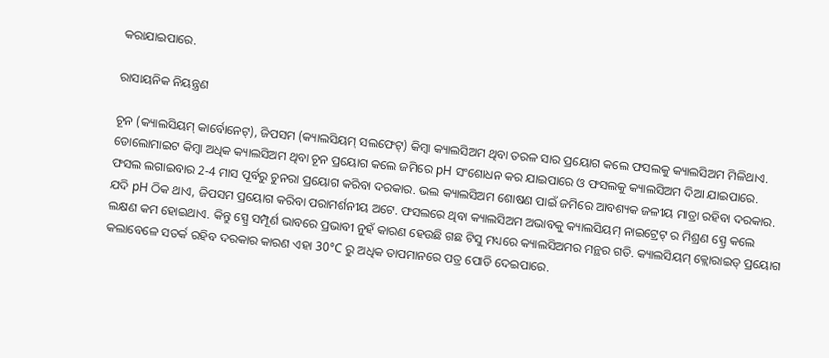କରାଯାଇପାରେ.

ରାସାୟନିକ ନିୟନ୍ତ୍ରଣ

ଚୂନ (କ୍ୟାଲସିୟମ୍ କାର୍ବୋନେଟ୍), ଜିପସମ (କ୍ୟାଲସିୟମ୍ ସଲଫେଟ୍) କିମ୍ବା କ୍ୟାଲସିଅମ ଥିବା ତରଳ ସାର ପ୍ରୟୋଗ କଲେ ଫସଲକୁ କ୍ୟାଲସିଅମ ମିଳିଥାଏ. ଡୋଲୋମାଇଟ କିମ୍ବା ଅଧିକ କ୍ୟାଲସିଅମ ଥିବା ଚୂନ ପ୍ରୟୋଗ କଲେ ଜମିରେ pH ସଂଶୋଧନ କର ଯାଇପାରେ ଓ ଫସଲକୁ କ୍ୟାଲସିଅମ ଦିଆ ଯାଇପାରେ. ଫସଲ ଲଗାଇବାର 2-4 ମାସ ପୂର୍ବରୁ ଚୁନରା ପ୍ରୟୋଗ କରିବା ଦରକାର. ଭଲ କ୍ୟାଲସିଅମ ଶୋଷଣ ପାଇଁ ଜମିରେ ଆବଶ୍ୟକ ଜଳୀୟ ମାତ୍ରା ରହିବା ଦରକାର. ଯଦି pH ଠିକ ଥାଏ, ଜିପସମ ପ୍ରୟୋଗ କରିବା ପରାମର୍ଶନୀୟ ଅଟେ. ଫସଲରେ ଥିବା କ୍ୟାଲସିଅମ ଅଭାବକୁ କ୍ୟାଲସିୟମ୍ ନାଇଟ୍ରେଟ୍ ର ମିଶ୍ରଣ ସ୍ପ୍ରେ କଲେ ଲକ୍ଷଣ କମ ହୋଇଥାଏ. କିନ୍ତୁ ସ୍ପ୍ରେ ସମ୍ପୂର୍ଣ ଭାବରେ ପ୍ରଭାବୀ ନୁହଁ କାରଣ ହେଉଛି ଗଛ ଟିସୁ ମଧ୍ୟରେ କ୍ୟାଲସିଅମର ମନ୍ଥର ଗତି. କ୍ୟାଲସିୟମ୍ କ୍ଲୋରାଇଡ୍ ପ୍ରୟୋଗ କଲାବେଳେ ସତର୍କ ରହିବ ଦରକାର କାରଣ ଏହା 30°C ରୁ ଅଧିକ ତାପମାନରେ ପତ୍ର ପୋଡି ଦେଇପାରେ.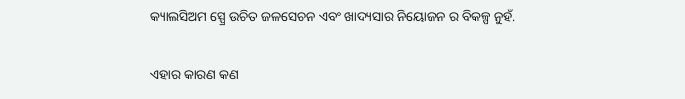କ୍ୟାଲସିଅମ ସ୍ପ୍ରେ ଉଚିତ ଜଳସେଚନ ଏବଂ ଖାଦ୍ୟସାର ନିୟୋଜନ ର ବିକଳ୍ପ ନୁହଁ.

ଏହାର କାରଣ କଣ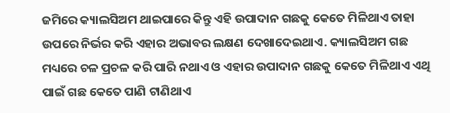ଜମିରେ କ୍ୟାଲସିଅମ ଥାଇପାରେ କିନ୍ତୁ ଏହି ଉପାଦାନ ଗଛକୁ କେତେ ମିଳିଥାଏ ତାହା ଉପରେ ନିର୍ଭର କରି ଏହାର ଅଭାବର ଲକ୍ଷଣ ଦେଖାଦେଇଥାଏ. କ୍ୟାଲସିଅମ ଗଛ ମଧ୍ୟରେ ଚଳ ପ୍ରଚଳ କରି ପାରି ନଥାଏ ଓ ଏହାର ଉପାଦାନ ଗଛକୁ କେତେ ମିଳିଥାଏ ଏଥି ପାଇଁ ଗଛ କେତେ ପାଣି ଟାଣିଥାଏ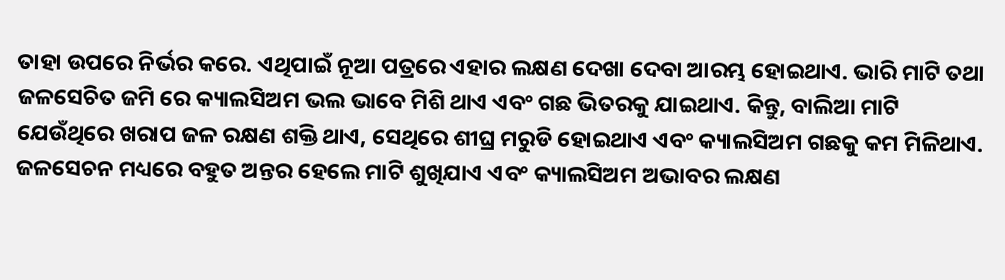ତାହା ଉପରେ ନିର୍ଭର କରେ. ଏଥିପାଇଁ ନୂଆ ପତ୍ରରେ ଏହାର ଲକ୍ଷଣ ଦେଖା ଦେବା ଆରମ୍ଭ ହୋଇଥାଏ. ଭାରି ମାଟି ତଥା ଜଳସେଚିତ ଜମି ରେ କ୍ୟାଲସିଅମ ଭଲ ଭାବେ ମିଶି ଥାଏ ଏବଂ ଗଛ ଭିତରକୁ ଯାଇଥାଏ. କିନ୍ତୁ, ବାଲିଆ ମାଟି ଯେଉଁଥିରେ ଖରାପ ଜଳ ରକ୍ଷଣ ଶକ୍ତି ଥାଏ, ସେଥିରେ ଶୀଘ୍ର ମରୁଡି ହୋଇଥାଏ ଏବଂ କ୍ୟାଲସିଅମ ଗଛକୁ କମ ମିଳିଥାଏ. ଜଳସେଚନ ମଧ୍ୟରେ ବହୁତ ଅନ୍ତର ହେଲେ ମାଟି ଶୁଖିଯାଏ ଏବଂ କ୍ୟାଲସିଅମ ଅଭାବର ଲକ୍ଷଣ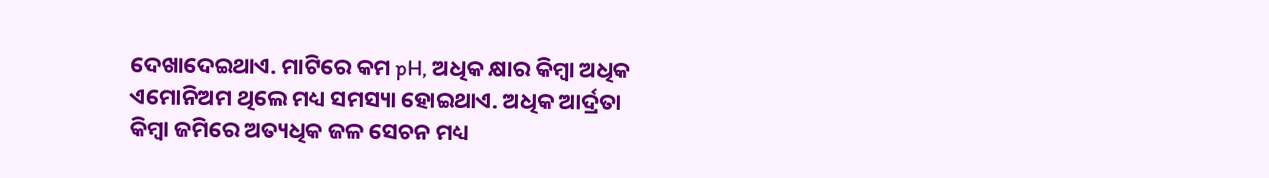ଦେଖାଦେଇଥାଏ. ମାଟିରେ କମ pH, ଅଧିକ କ୍ଷାର କିମ୍ବା ଅଧିକ ଏମୋନିଅମ ଥିଲେ ମଧ୍ୟ ସମସ୍ୟା ହୋଇଥାଏ. ଅଧିକ ଆର୍ଦ୍ରତା କିମ୍ବା ଜମିରେ ଅତ୍ୟଧିକ ଜଳ ସେଚନ ମଧ୍ୟ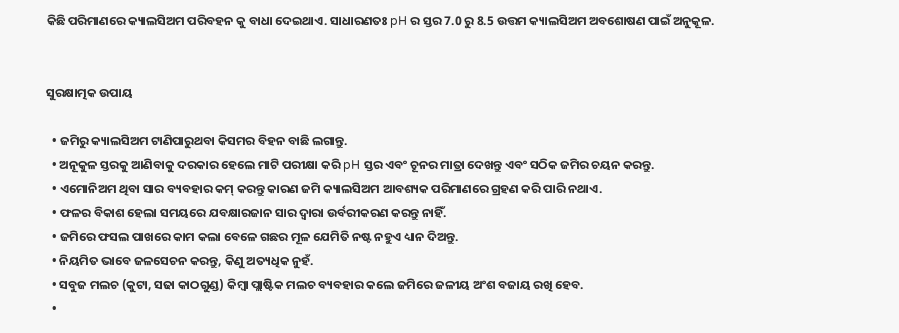କିଛି ପରିମାଣରେ କ୍ୟାଲସିଅମ ପରିବହନ କୁ ବାଧା ଦେଇଥାଏ. ସାଧାରଣତଃ pH ର ସ୍ତର 7.0 ରୁ 8.5 ଉତ୍ତମ କ୍ୟାଲସିଅମ ଅବଶୋଷଣ ପାଇଁ ଅନୁକୂଳ.


ସୁରକ୍ଷାତ୍ମକ ଉପାୟ

  • ଜମିରୁ କ୍ୟାଲସିଅମ ଟାଣିପାରୁଥବା କିସମର ବିହନ ବାଛି ଲଗାନ୍ତୁ.
  • ଅନୂକୁଳ ସ୍ତରକୁ ଆଣିବାକୁ ଦରକାର ହେଲେ ମାଟି ପରୀକ୍ଷା କରି pH ସ୍ତର ଏବଂ ଚୂନର ମାତ୍ରା ଦେଖନ୍ତୁ ଏବଂ ସଠିକ ଜମିର ଚୟନ କରନ୍ତୁ.
  • ଏମୋନିଅମ ଥିବା ସାର ବ୍ୟବହାର କମ୍ କରନ୍ତୁ କାରଣ ଜମି କ୍ୟାଲସିଅମ ଆବଶ୍ୟକ ପରିମାଣରେ ଗ୍ରହଣ କରି ପାରି ନଥାଏ.
  • ଫଳର ବିକାଶ ହେଲା ସମୟରେ ଯବକ୍ଷାରଜାନ ସାର ଦ୍ୱାରା ଉର୍ବରୀକରଣ କରନ୍ତୁ ନାହିଁ.
  • ଜମିରେ ଫସଲ ପାଖରେ କାମ କଲା ବେଳେ ଗଛର ମୂଳ ଯେମିତି ନଷ୍ଟ ନହୁଏ ଧ୍ୟାନ ଦିଅନ୍ତୁ.
  • ନିୟମିତ ଭାବେ ଜଳସେଚନ କରନ୍ତୁ, କିଣୁ ଅତ୍ୟଧିକ ନୁହଁ.
  • ସବୁଜ ମଲଚ (କୁଟା, ସଢା କାଠଗୁଣ୍ଡ) କିମ୍ବା ପ୍ଲାଷ୍ଟିକ ମଲଚ ବ୍ୟବହାର କଲେ ଜମିରେ ଜଳୀୟ ଅଂଶ ବଜାୟ ରଖି ହେବ.
  •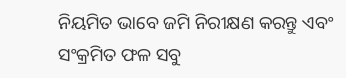ନିୟମିତ ଭାବେ ଜମି ନିରୀକ୍ଷଣ କରନ୍ତୁ ଏବଂ ସଂକ୍ରମିତ ଫଳ ସବୁ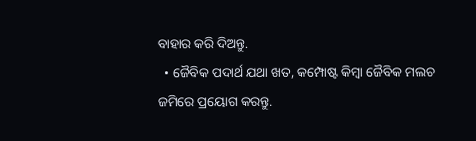ବାହାର କରି ଦିଅନ୍ତୁ.
  • ଜୈବିକ ପଦାର୍ଥ ଯଥା ଖତ, କମ୍ପୋଷ୍ଟ କିମ୍ବା ଜୈବିକ ମଲଚ ଜମିରେ ପ୍ରୟୋଗ କରନ୍ତୁ.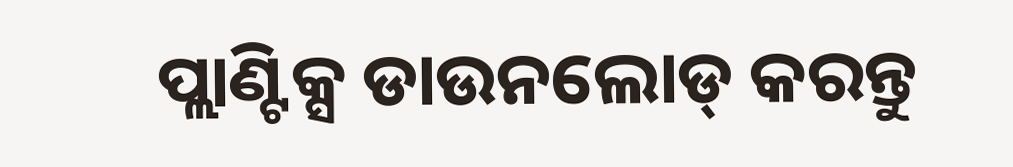ପ୍ଲାଣ୍ଟିକ୍ସ ଡାଉନଲୋଡ୍ କରନ୍ତୁ